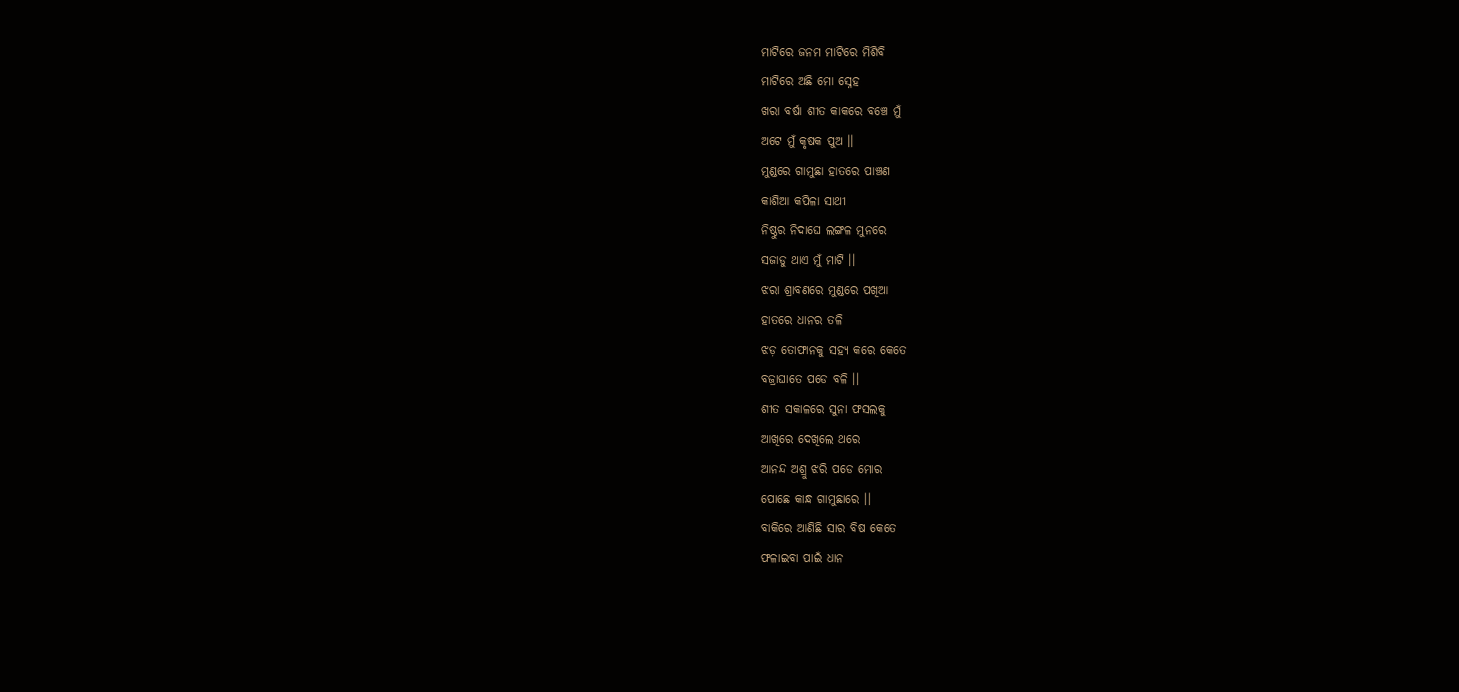ମାଟିରେ ଜନମ ମାଟିରେ ମିଶିବି
ମାଟିରେ ଅଛି ମୋ ସ୍ନେହ
ଖରା ବର୍ଷା ଶୀତ କାକରେ ବଞ୍ଚେ ମୁଁ
ଅଟେ ମୁଁ କୃଷକ ପୁଅ ।।
ମୁଣ୍ଡରେ ଗାମୁଛା ହାତରେ ପାଞ୍ଚଣ
କାଶିଆ କପିଳା ସାଥୀ
ନିଷ୍ଠୁର ନିଦାଘେ ଲଙ୍ଗଳ ମୁନରେ
ସଜାଡୁ ଥାଏ ମୁଁ ମାଟି ।।
ଝରା ଶ୍ରାବଣରେ ମୁଣ୍ଡରେ ପଖିଆ
ହାତରେ ଧାନର ତଳି
ଝଡ଼ ତୋଫାନକୁ ସହ୍ୟ କରେ କେତେ
ବଜ୍ରାଘାତେ ପଡେ ବଳି ।।
ଶୀତ ସକାଳରେ ସୁନା ଫସଲକୁ
ଆଖିରେ ଦେଖିଲେ ଥରେ
ଆନନ୍ଦ ଅଶ୍ରୁ ଝରି ପଡେ ମୋର
ପୋଛେ କାନ୍ଧ ଗାମୁଛାରେ ।।
ବାକିରେ ଆଣିଛି ସାର ବିଷ କେତେ
ଫଳାଇବା ପାଇଁ ଧାନ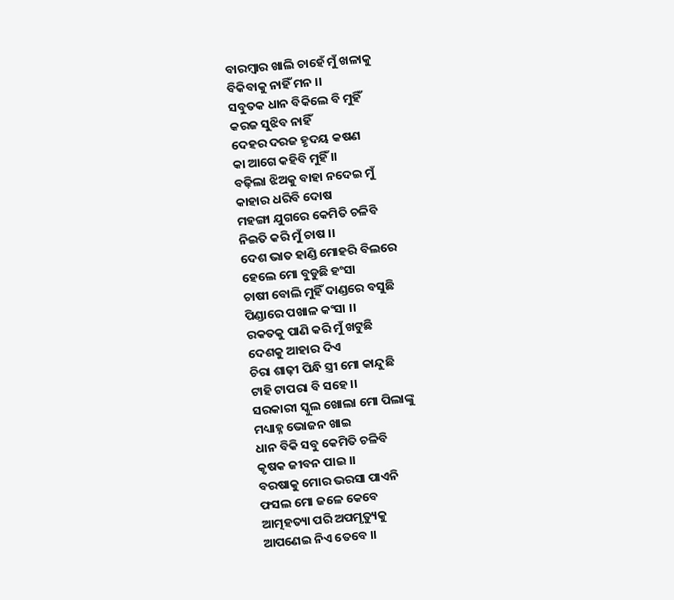ବାରମ୍ବାର ଖାଲି ଚାହେଁ ମୁଁ ଖଳାକୁ
ବିକିବାକୁ ନାହିଁ ମନ ।।
ସବୁତକ ଧାନ ବିକିଲେ ବି ମୁହିଁ
କରଜ ସୁଝିବ ନାହିଁ
ଦେହର ଦରଜ ହୃଦୟ କଷଣ
କା ଆଗେ କହିବି ମୁହିଁ ।।
ବଢ଼ିଲା ଝିଅକୁ ବାହା ନଦେଇ ମୁଁ
କାହାର ଧରିବି ଦୋଷ
ମହଙ୍ଗା ଯୁଗରେ କେମିତି ଚଳିବି
ନିଇତି କରି ମୁଁ ଚାଷ ।।
ଦେଶ ଭାତ ହାଣ୍ଡି ମୋହରି ବିଲରେ
ହେଲେ ମୋ ବୁଡୁଛି ହଂସା
ଚାଷୀ ବୋଲି ମୁହିଁ ଦାଣ୍ଡରେ ବସୁଛି
ପିଣ୍ଡାରେ ପଖାଳ କଂସା ।।
ରକତକୁ ପାଣି କରି ମୁଁ ଖଟୁଛି
ଦେଶକୁ ଆହାର ଦିଏ
ଚିରା ଶାଢ଼ୀ ପିନ୍ଧି ସ୍ତ୍ରୀ ମୋ କାନ୍ଦୁଛି
ଟାହି ଟାପରା ବି ସହେ ।।
ସରକାରୀ ସ୍କୁଲ ଖୋଲା ମୋ ପିଲାଙ୍କୁ
ମଧ୍ୟାହ୍ନ ଭୋଜନ ଖାଇ
ଧାନ ବିକି ସବୁ କେମିତି ଚଳିବି
କୃଷକ ଜୀବନ ପାଇ ।।
ବରଷାକୁ ମୋର ଭରସା ପାଏନି
ଫସଲ ମୋ ଜଳେ କେବେ
ଆତ୍ମହତ୍ୟା ପରି ଅପମୃତ୍ୟୁକୁ
ଆପଣେଇ ନିଏ ତେବେ ।।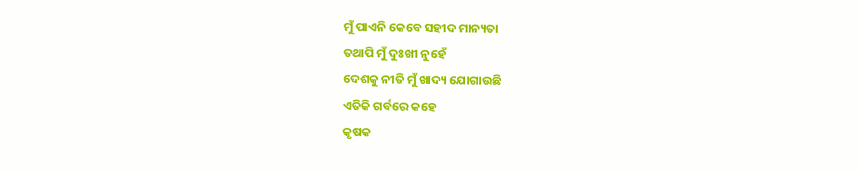ମୁଁ ପାଏନି କେବେ ସହୀଦ ମାନ୍ୟତା
ତଥାପି ମୁଁ ଦୁଃଖୀ ନୁହେଁ
ଦେଶକୁ ନୀତି ମୁଁ ଖାଦ୍ୟ ଯୋଗାଉଛି
ଏତିକି ଗର୍ବରେ କହେ
କୃଷକ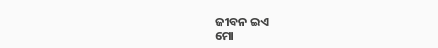ଜୀବନ ଇଏ
ମୋ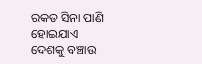ରକତ ସିନା ପାଣି ହୋଇଯାଏ
ଦେଶକୁ ବଞ୍ଚାଉ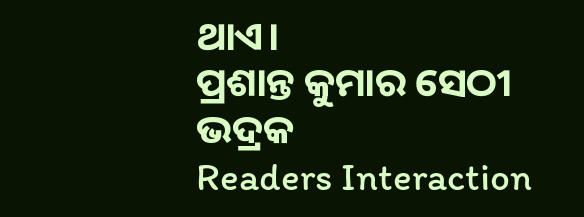ଥାଏ।
ପ୍ରଶାନ୍ତ କୁମାର ସେଠୀ
ଭଦ୍ରକ
Readers Interaction